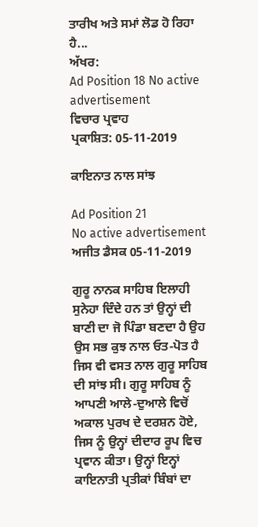ਤਾਰੀਖ ਅਤੇ ਸਮਾਂ ਲੋਡ ਹੋ ਰਿਹਾ ਹੈ...
ਅੱਖਰ:
Ad Position 18 No active advertisement
ਵਿਚਾਰ ਪ੍ਰਵਾਹ
ਪ੍ਰਕਾਸ਼ਿਤ: 05-11-2019

ਕਾਇਨਾਤ ਨਾਲ ਸਾਂਝ

Ad Position 21
No active advertisement
ਅਜੀਤ ਡੈਸਕ 05-11-2019

ਗੁਰੂ ਨਾਨਕ ਸਾਹਿਬ ਇਲਾਹੀ ਸੁਨੇਹਾ ਦਿੰਦੇ ਹਨ ਤਾਂ ਉਨ੍ਹਾਂ ਦੀ ਬਾਣੀ ਦਾ ਜੋ ਪਿੰਡਾ ਬਣਦਾ ਹੈ ਉਹ ਉਸ ਸਭ ਕੁਝ ਨਾਲ ਓਤ-ਪੋਤ ਹੈ ਜਿਸ ਵੀ ਵਸਤ ਨਾਲ ਗੁਰੂ ਸਾਹਿਬ ਦੀ ਸਾਂਝ ਸੀ। ਗੁਰੂ ਸਾਹਿਬ ਨੂੰ ਆਪਣੀ ਆਲੇ-ਦੁਆਲੇ ਵਿਚੋਂ ਅਕਾਲ ਪੁਰਖ ਦੇ ਦਰਸ਼ਨ ਹੋਏ, ਜਿਸ ਨੂੰ ਉਨ੍ਹਾਂ ਦੀਦਾਰ ਰੂਪ ਵਿਚ ਪ੍ਰਵਾਨ ਕੀਤਾ। ਉਨ੍ਹਾਂ ਇਨ੍ਹਾਂ ਕਾਇਨਾਤੀ ਪ੍ਰਤੀਕਾਂ ਬਿੰਬਾਂ ਦਾ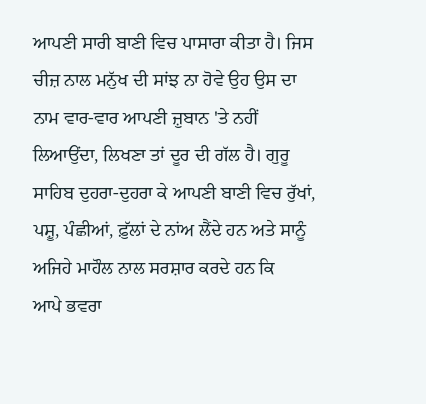ਆਪਣੀ ਸਾਰੀ ਬਾਣੀ ਵਿਚ ਪਾਸਾਰਾ ਕੀਤਾ ਹੈ। ਜਿਸ ਚੀਜ਼ ਨਾਲ ਮਨੁੱਖ ਦੀ ਸਾਂਝ ਨਾ ਹੋਵੇ ਉਹ ਉਸ ਦਾ ਨਾਮ ਵਾਰ-ਵਾਰ ਆਪਣੀ ਜ਼ੁਬਾਨ 'ਤੇ ਨਹੀਂ ਲਿਆਉਂਦਾ, ਲਿਖਣਾ ਤਾਂ ਦੂਰ ਦੀ ਗੱਲ ਹੈ। ਗੁਰੂ ਸਾਹਿਬ ਦੁਹਰਾ-ਦੁਹਰਾ ਕੇ ਆਪਣੀ ਬਾਣੀ ਵਿਚ ਰੁੱਖਾਂ, ਪਸ਼ੂ, ਪੰਛੀਆਂ, ਫ਼ੁੱਲਾਂ ਦੇ ਨਾਂਅ ਲੈਂਦੇ ਹਨ ਅਤੇ ਸਾਨੂੰ ਅਜਿਹੇ ਮਾਹੌਲ ਨਾਲ ਸਰਸ਼ਾਰ ਕਰਦੇ ਹਨ ਕਿ
ਆਪੇ ਭਵਰਾ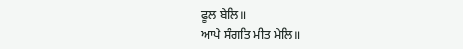ਫੂਲ ਬੇਲਿ॥
ਆਪੇ ਸੰਗਤਿ ਮੀਤ ਮੇਲਿ॥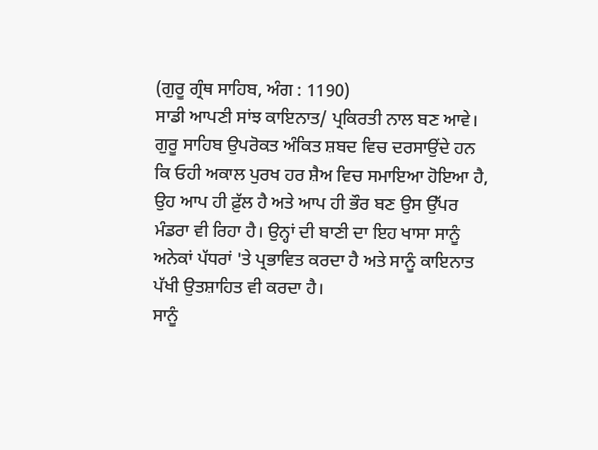(ਗੁਰੂ ਗ੍ਰੰਥ ਸਾਹਿਬ, ਅੰਗ : 1190)
ਸਾਡੀ ਆਪਣੀ ਸਾਂਝ ਕਾਇਨਾਤ/ ਪ੍ਰਕਿਰਤੀ ਨਾਲ ਬਣ ਆਵੇ।
ਗੁਰੂ ਸਾਹਿਬ ਉਪਰੋਕਤ ਅੰਕਿਤ ਸ਼ਬਦ ਵਿਚ ਦਰਸਾਉਂਦੇ ਹਨ ਕਿ ਓਹੀ ਅਕਾਲ ਪੁਰਖ ਹਰ ਸ਼ੈਅ ਵਿਚ ਸਮਾਇਆ ਹੋਇਆ ਹੈ, ਉਹ ਆਪ ਹੀ ਫ਼ੁੱਲ ਹੈ ਅਤੇ ਆਪ ਹੀ ਭੌਰ ਬਣ ਉਸ ਉੱਪਰ ਮੰਡਰਾ ਵੀ ਰਿਹਾ ਹੈ। ਉਨ੍ਹਾਂ ਦੀ ਬਾਣੀ ਦਾ ਇਹ ਖਾਸਾ ਸਾਨੂੰ ਅਨੇਕਾਂ ਪੱਧਰਾਂ 'ਤੇ ਪ੍ਰਭਾਵਿਤ ਕਰਦਾ ਹੈ ਅਤੇ ਸਾਨੂੰ ਕਾਇਨਾਤ ਪੱਖੀ ਉਤਸ਼ਾਹਿਤ ਵੀ ਕਰਦਾ ਹੈ।
ਸਾਨੂੰ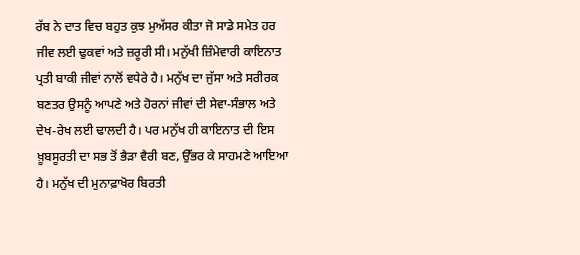ਰੱਬ ਨੇ ਦਾਤ ਵਿਚ ਬਹੁਤ ਕੁਝ ਮੁਅੱਸਰ ਕੀਤਾ ਜੋ ਸਾਡੇ ਸਮੇਤ ਹਰ ਜੀਵ ਲਈ ਢੁਕਵਾਂ ਅਤੇ ਜ਼ਰੂਰੀ ਸੀ। ਮਨੁੱਖੀ ਜ਼ਿੰਮੇਵਾਰੀ ਕਾਇਨਾਤ ਪ੍ਰਤੀ ਬਾਕੀ ਜੀਵਾਂ ਨਾਲੋਂ ਵਧੇਰੇ ਹੈ। ਮਨੁੱਖ ਦਾ ਜੁੱਸਾ ਅਤੇ ਸਰੀਰਕ ਬਣਤਰ ਉਸਨੂੰ ਆਪਣੇ ਅਤੇ ਹੋਰਨਾਂ ਜੀਵਾਂ ਦੀ ਸੇਵਾ-ਸੰਭਾਲ ਅਤੇ ਦੇਖ-ਰੇਖ ਲਈ ਢਾਲਦੀ ਹੈ। ਪਰ ਮਨੁੱਖ ਹੀ ਕਾਇਨਾਤ ਦੀ ਇਸ ਖ਼ੂਬਸੂਰਤੀ ਦਾ ਸਭ ਤੋਂ ਭੈੜਾ ਵੈਰੀ ਬਣ, ਉੱਭਰ ਕੇ ਸਾਹਮਣੇ ਆਇਆ ਹੈ। ਮਨੁੱਖ ਦੀ ਮੁਨਾਫ਼ਾਖੋਰ ਬਿਰਤੀ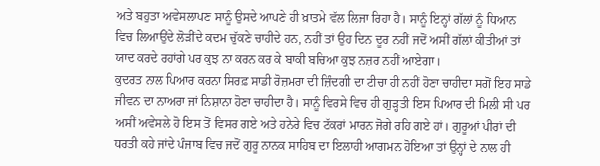ਅਤੇ ਬਹੁਤਾ ਅਵੇਸਲਾਪਣ ਸਾਨੂੰ ਉਸਦੇ ਆਪਣੇ ਹੀ ਖ਼ਾਤਮੇ ਵੱਲ ਲਿਜਾ ਰਿਹਾ ਹੈ। ਸਾਨੂੰ ਇਨ੍ਹਾਂ ਗੱਲਾਂ ਨੂੰ ਧਿਆਨ ਵਿਚ ਲਿਆਉਂਦੇ ਲੋੜੀਂਦੇ ਕਦਮ ਚੁੱਕਣੇ ਚਾਹੀਦੇ ਹਨ, ਨਹੀਂ ਤਾਂ ਉਹ ਦਿਨ ਦੂਰ ਨਹੀਂ ਜਦੋਂ ਅਸੀਂ ਗੱਲਾਂ ਕੀਤੀਆਂ ਤਾਂ ਯਾਦ ਕਰਦੇ ਰਹਾਂਗੇ ਪਰ ਕੁਝ ਨਾ ਕਰਨ ਕਰ ਕੇ ਬਾਕੀ ਬਚਿਆ ਕੁਝ ਨਜ਼ਰ ਨਹੀਂ ਆਏਗਾ।
ਕੁਦਰਤ ਨਾਲ ਪਿਆਰ ਕਰਨਾ ਸਿਰਫ਼ ਸਾਡੀ ਰੋਜ਼ਮਰਾ ਦੀ ਜ਼ਿੰਦਗੀ ਦਾ ਟੀਚਾ ਹੀ ਨਹੀਂ ਹੋਣਾ ਚਾਹੀਦਾ ਸਗੋਂ ਇਹ ਸਾਡੇ ਜੀਵਨ ਦਾ ਨਾਅਰਾ ਜਾਂ ਨਿਸ਼ਾਨਾ ਹੋਣਾ ਚਾਹੀਦਾ ਹੈ। ਸਾਨੂੰ ਵਿਰਸੇ ਵਿਚ ਹੀ ਗੁੜ੍ਹਤੀ ਇਸ ਪਿਆਰ ਦੀ ਮਿਲੀ ਸੀ ਪਰ ਅਸੀਂ ਅਵੇਸਲੇ ਹੋ ਇਸ ਤੋਂ ਵਿਸਰ ਗਏ ਅਤੇ ਹਨੇਰੇ ਵਿਚ ਟੱਕਰਾਂ ਮਾਰਨ ਜੋਗੇ ਰਹਿ ਗਏ ਹਾਂ। ਗੁਰੂਆਂ ਪੀਰਾਂ ਦੀ ਧਰਤੀ ਕਹੇ ਜਾਂਦੇ ਪੰਜਾਬ ਵਿਚ ਜਦੋਂ ਗੁਰੂ ਨਾਨਕ ਸਾਹਿਬ ਦਾ ਇਲਾਹੀ ਆਗਮਨ ਹੋਇਆ ਤਾਂ ਉਨ੍ਹਾਂ ਦੇ ਨਾਲ ਹੀ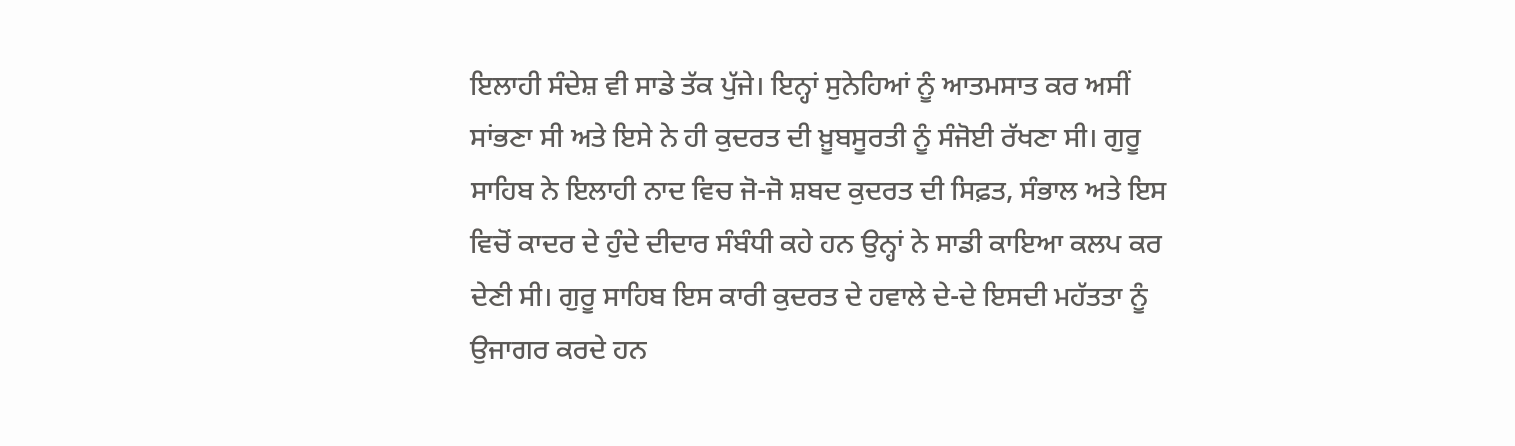ਇਲਾਹੀ ਸੰਦੇਸ਼ ਵੀ ਸਾਡੇ ਤੱਕ ਪੁੱਜੇ। ਇਨ੍ਹਾਂ ਸੁਨੇਹਿਆਂ ਨੂੰ ਆਤਮਸਾਤ ਕਰ ਅਸੀਂ ਸਾਂਭਣਾ ਸੀ ਅਤੇ ਇਸੇ ਨੇ ਹੀ ਕੁਦਰਤ ਦੀ ਖ਼ੂਬਸੂਰਤੀ ਨੂੰ ਸੰਜੋਈ ਰੱਖਣਾ ਸੀ। ਗੁਰੂ ਸਾਹਿਬ ਨੇ ਇਲਾਹੀ ਨਾਦ ਵਿਚ ਜੋ-ਜੋ ਸ਼ਬਦ ਕੁਦਰਤ ਦੀ ਸਿਫ਼ਤ, ਸੰਭਾਲ ਅਤੇ ਇਸ ਵਿਚੋਂ ਕਾਦਰ ਦੇ ਹੁੰਦੇ ਦੀਦਾਰ ਸੰਬੰਧੀ ਕਹੇ ਹਨ ਉਨ੍ਹਾਂ ਨੇ ਸਾਡੀ ਕਾਇਆ ਕਲਪ ਕਰ ਦੇਣੀ ਸੀ। ਗੁਰੂ ਸਾਹਿਬ ਇਸ ਕਾਰੀ ਕੁਦਰਤ ਦੇ ਹਵਾਲੇ ਦੇ-ਦੇ ਇਸਦੀ ਮਹੱਤਤਾ ਨੂੰ ਉਜਾਗਰ ਕਰਦੇ ਹਨ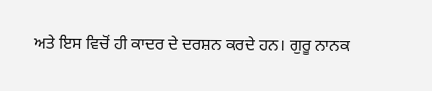ਅਤੇ ਇਸ ਵਿਚੋਂ ਹੀ ਕਾਦਰ ਦੇ ਦਰਸ਼ਨ ਕਰਦੇ ਹਨ। ਗੁਰੂ ਨਾਨਕ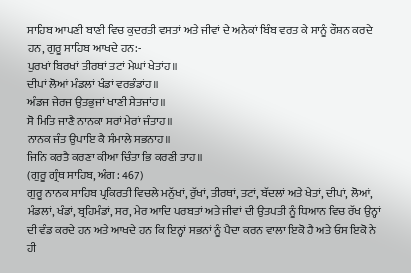ਸਾਹਿਬ ਆਪਣੀ ਬਾਣੀ ਵਿਚ ਕੁਦਰਤੀ ਵਸਤਾਂ ਅਤੇ ਜੀਵਾਂ ਦੇ ਅਨੇਕਾਂ ਬਿੰਬ ਵਰਤ ਕੇ ਸਾਨੂੰ ਰੌਸ਼ਨ ਕਰਦੇ ਹਨ, ਗੁਰੂ ਸਾਹਿਬ ਆਖਦੇ ਹਨ:-
ਪੁਰਖਾਂ ਬਿਰਖਾਂ ਤੀਰਥਾਂ ਤਟਾਂ ਮੇਘਾਂ ਖੇਤਾਂਹ॥
ਦੀਪਾਂ ਲੋਆਂ ਮੰਡਲਾਂ ਖੰਡਾਂ ਵਰਭੰਡਾਂਹ॥
ਅੰਡਜ ਜੇਰਜ ਉਤਭੁਜਾਂ ਖਾਣੀ ਸੇਤਜਾਂਹ॥
ਸੋ ਮਿਤਿ ਜਾਣੈ ਨਾਨਕਾ ਸਰਾਂ ਮੇਰਾਂ ਜੰਤਾਹ॥
ਨਾਨਕ ਜੰਤ ਉਪਾਇ ਕੈ ਸੰਮਾਲੇ ਸਭਨਾਹ॥
ਜਿਨਿ ਕਰਤੈ ਕਰਣਾ ਕੀਆ ਚਿੰਤਾ ਭਿ ਕਰਣੀ ਤਾਹ॥
(ਗੁਰੂ ਗ੍ਰੰਥ ਸਾਹਿਬ, ਅੰਗ : 467)
ਗੁਰੂ ਨਾਨਕ ਸਾਹਿਬ ਪ੍ਰਕਿਰਤੀ ਵਿਚਲੇ ਮਨੁੱਖਾਂ, ਰੁੱਖਾਂ, ਤੀਰਥਾਂ, ਤਟਾਂ, ਬੱਦਲਾਂ ਅਤੇ ਖੇਤਾਂ, ਦੀਪਾਂ, ਲੋਆਂ, ਮੰਡਲਾਂ, ਖੰਡਾਂ, ਬ੍ਰਹਿਮੰਡਾਂ, ਸਰ, ਮੇਰ ਆਦਿ ਪਰਬਤਾਂ ਅਤੇ ਜੀਵਾਂ ਦੀ ਉਤਪਤੀ ਨੂੰ ਧਿਆਨ ਵਿਚ ਰੱਖ ਉਨ੍ਹਾਂ ਦੀ ਵੰਡ ਕਰਦੇ ਹਨ ਅਤੇ ਆਖਦੇ ਹਨ ਕਿ ਇਨ੍ਹਾਂ ਸਭਨਾਂ ਨੂੰ ਪੈਦਾ ਕਰਨ ਵਾਲਾ ਇਕੋ ਹੈ ਅਤੇ ਓਸ ਇਕੋ ਨੇ ਹੀ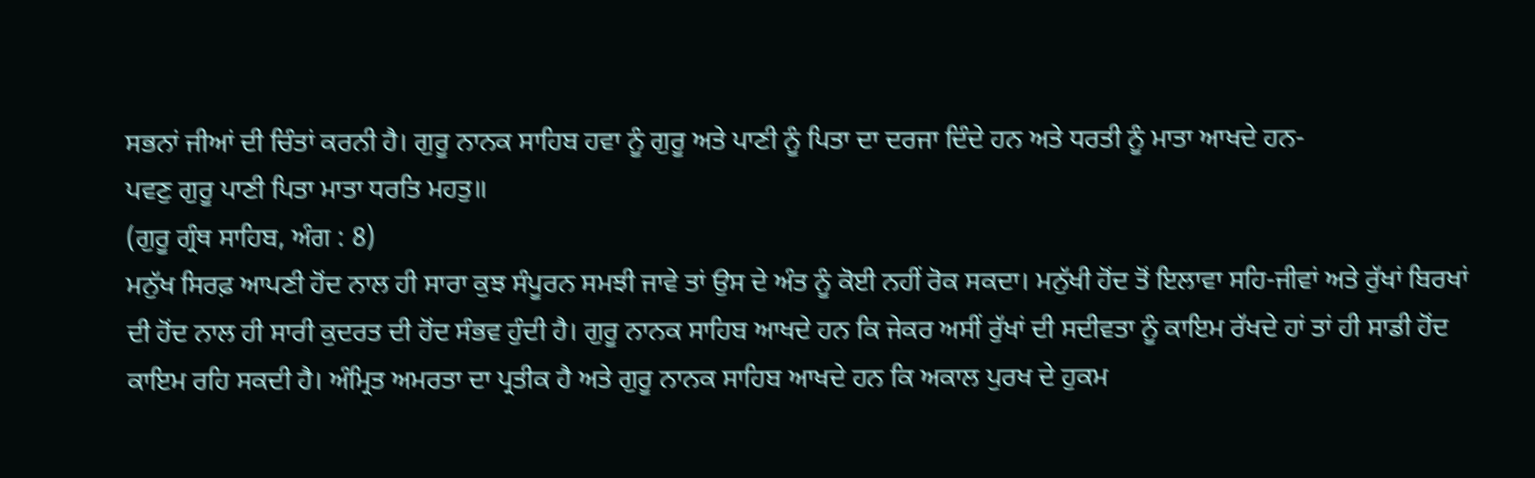ਸਭਨਾਂ ਜੀਆਂ ਦੀ ਚਿੰਤਾਂ ਕਰਨੀ ਹੈ। ਗੁਰੂ ਨਾਨਕ ਸਾਹਿਬ ਹਵਾ ਨੂੰ ਗੁਰੂ ਅਤੇ ਪਾਣੀ ਨੂੰ ਪਿਤਾ ਦਾ ਦਰਜਾ ਦਿੰਦੇ ਹਨ ਅਤੇ ਧਰਤੀ ਨੂੰ ਮਾਤਾ ਆਖਦੇ ਹਨ-
ਪਵਣੁ ਗੁਰੂ ਪਾਣੀ ਪਿਤਾ ਮਾਤਾ ਧਰਤਿ ਮਹਤੁ॥
(ਗੁਰੂ ਗ੍ਰੰਥ ਸਾਹਿਬ, ਅੰਗ : 8)
ਮਨੁੱਖ ਸਿਰਫ਼ ਆਪਣੀ ਹੋਂਦ ਨਾਲ ਹੀ ਸਾਰਾ ਕੁਝ ਸੰਪੂਰਨ ਸਮਝੀ ਜਾਵੇ ਤਾਂ ਉਸ ਦੇ ਅੰਤ ਨੂੰ ਕੋਈ ਨਹੀਂ ਰੋਕ ਸਕਦਾ। ਮਨੁੱਖੀ ਹੋਂਦ ਤੋਂ ਇਲਾਵਾ ਸਹਿ-ਜੀਵਾਂ ਅਤੇ ਰੁੱਖਾਂ ਬਿਰਖਾਂ ਦੀ ਹੋਂਦ ਨਾਲ ਹੀ ਸਾਰੀ ਕੁਦਰਤ ਦੀ ਹੋਂਦ ਸੰਭਵ ਹੁੰਦੀ ਹੈ। ਗੁਰੂ ਨਾਨਕ ਸਾਹਿਬ ਆਖਦੇ ਹਨ ਕਿ ਜੇਕਰ ਅਸੀਂ ਰੁੱਖਾਂ ਦੀ ਸਦੀਵਤਾ ਨੂੰ ਕਾਇਮ ਰੱਖਦੇ ਹਾਂ ਤਾਂ ਹੀ ਸਾਡੀ ਹੋਂਦ ਕਾਇਮ ਰਹਿ ਸਕਦੀ ਹੈ। ਅੰਮ੍ਰਿਤ ਅਮਰਤਾ ਦਾ ਪ੍ਰਤੀਕ ਹੈ ਅਤੇ ਗੁਰੂ ਨਾਨਕ ਸਾਹਿਬ ਆਖਦੇ ਹਨ ਕਿ ਅਕਾਲ ਪੁਰਖ ਦੇ ਹੁਕਮ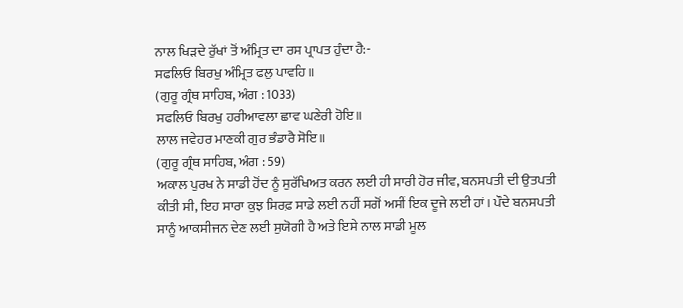ਨਾਲ ਖਿੜਦੇ ਰੁੱਖਾਂ ਤੋਂ ਅੰਮ੍ਰਿਤ ਦਾ ਰਸ ਪ੍ਰਾਪਤ ਹੁੰਦਾ ਹੈ:-
ਸਫਲਿਓ ਬਿਰਖੁ ਅੰਮ੍ਰਿਤ ਫਲੁ ਪਾਵਹਿ॥
(ਗੁਰੂ ਗ੍ਰੰਥ ਸਾਹਿਬ, ਅੰਗ : 1033)
ਸਫਲਿਓ ਬਿਰਖੁ ਹਰੀਆਵਲਾ ਛਾਵ ਘਣੇਰੀ ਹੋਇ॥
ਲਾਲ ਜਵੇਹਰ ਮਾਣਕੀ ਗੁਰ ਭੰਡਾਰੈ ਸੋਇ॥
(ਗੁਰੂ ਗ੍ਰੰਥ ਸਾਹਿਬ, ਅੰਗ : 59)
ਅਕਾਲ ਪੁਰਖ ਨੇ ਸਾਡੀ ਹੋਂਦ ਨੂੰ ਸੁਰੱਖਿਅਤ ਕਰਨ ਲਈ ਹੀ ਸਾਰੀ ਹੋਰ ਜੀਵ, ਬਨਸਪਤੀ ਦੀ ਉਤਪਤੀ ਕੀਤੀ ਸੀ, ਇਹ ਸਾਰਾ ਕੁਝ ਸਿਰਫ਼ ਸਾਡੇ ਲਈ ਨਹੀਂ ਸਗੋਂ ਅਸੀਂ ਇਕ ਦੂਜੇ ਲਈ ਹਾਂ। ਪੌਦੇ ਬਨਸਪਤੀ ਸਾਨੂੰ ਆਕਸੀਜਨ ਦੇਣ ਲਈ ਸੁਯੋਗੀ ਹੈ ਅਤੇ ਇਸੇ ਨਾਲ ਸਾਡੀ ਮੂਲ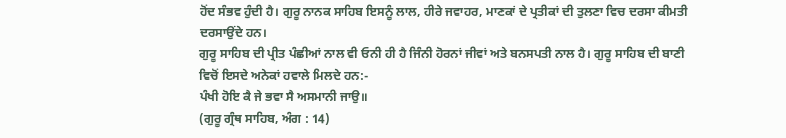ਹੋਂਦ ਸੰਭਵ ਹੁੰਦੀ ਹੈ। ਗੁਰੂ ਨਾਨਕ ਸਾਹਿਬ ਇਸਨੂੰ ਲਾਲ, ਹੀਰੇ ਜਵਾਹਰ, ਮਾਣਕਾਂ ਦੇ ਪ੍ਰਤੀਕਾਂ ਦੀ ਤੁਲਣਾ ਵਿਚ ਦਰਸਾ ਕੀਮਤੀ ਦਰਸਾਉਂਦੇ ਹਨ।
ਗੁਰੂ ਸਾਹਿਬ ਦੀ ਪ੍ਰੀਤ ਪੰਛੀਆਂ ਨਾਲ ਵੀ ਓਨੀ ਹੀ ਹੈ ਜਿੰਨੀ ਹੋਰਨਾਂ ਜੀਵਾਂ ਅਤੇ ਬਨਸਪਤੀ ਨਾਲ ਹੈ। ਗੁਰੂ ਸਾਹਿਬ ਦੀ ਬਾਣੀ ਵਿਚੋਂ ਇਸਦੇ ਅਨੇਕਾਂ ਹਵਾਲੇ ਮਿਲਦੇ ਹਨ:-
ਪੰਖੀ ਹੋਇ ਕੈ ਜੇ ਭਵਾ ਸੈ ਅਸਮਾਨੀ ਜਾਉ॥
(ਗੁਰੂ ਗ੍ਰੰਥ ਸਾਹਿਬ, ਅੰਗ : 14)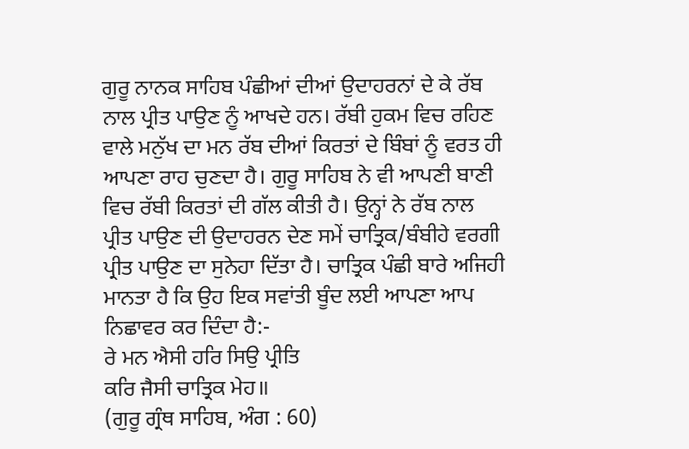ਗੁਰੂ ਨਾਨਕ ਸਾਹਿਬ ਪੰਛੀਆਂ ਦੀਆਂ ਉਦਾਹਰਨਾਂ ਦੇ ਕੇ ਰੱਬ ਨਾਲ ਪ੍ਰੀਤ ਪਾਉਣ ਨੂੰ ਆਖਦੇ ਹਨ। ਰੱਬੀ ਹੁਕਮ ਵਿਚ ਰਹਿਣ ਵਾਲੇ ਮਨੁੱਖ ਦਾ ਮਨ ਰੱਬ ਦੀਆਂ ਕਿਰਤਾਂ ਦੇ ਬਿੰਬਾਂ ਨੂੰ ਵਰਤ ਹੀ ਆਪਣਾ ਰਾਹ ਚੁਣਦਾ ਹੈ। ਗੁਰੂ ਸਾਹਿਬ ਨੇ ਵੀ ਆਪਣੀ ਬਾਣੀ ਵਿਚ ਰੱਬੀ ਕਿਰਤਾਂ ਦੀ ਗੱਲ ਕੀਤੀ ਹੈ। ਉਨ੍ਹਾਂ ਨੇ ਰੱਬ ਨਾਲ ਪ੍ਰੀਤ ਪਾਉਣ ਦੀ ਉਦਾਹਰਨ ਦੇਣ ਸਮੇਂ ਚਾਤ੍ਰਿਕ/ਬੰਬੀਹੇ ਵਰਗੀ ਪ੍ਰੀਤ ਪਾਉਣ ਦਾ ਸੁਨੇਹਾ ਦਿੱਤਾ ਹੈ। ਚਾਤ੍ਰਿਕ ਪੰਛੀ ਬਾਰੇ ਅਜਿਹੀ ਮਾਨਤਾ ਹੈ ਕਿ ਉਹ ਇਕ ਸਵਾਂਤੀ ਬੂੰਦ ਲਈ ਆਪਣਾ ਆਪ ਨਿਛਾਵਰ ਕਰ ਦਿੰਦਾ ਹੈ:-
ਰੇ ਮਨ ਐਸੀ ਹਰਿ ਸਿਉ ਪ੍ਰੀਤਿ
ਕਰਿ ਜੈਸੀ ਚਾਤ੍ਰਿਕ ਮੇਹ॥
(ਗੁਰੂ ਗ੍ਰੰਥ ਸਾਹਿਬ, ਅੰਗ : 60)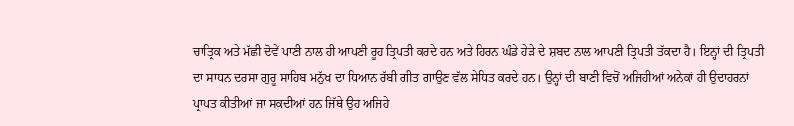ਚਾਤ੍ਰਿਕ ਅਤੇ ਮੱਛੀ ਦੋਵੇਂ ਪਾਣੀ ਨਾਲ ਹੀ ਆਪਣੀ ਰੂਹ ਤ੍ਰਿਪਤੀ ਕਰਦੇ ਹਨ ਅਤੇ ਹਿਰਨ ਘੰਡੇ ਹੇੜੇ ਦੇ ਸ਼ਬਦ ਨਾਲ ਆਪਣੀ ਤ੍ਰਿਪਤੀ ਤੱਕਦਾ ਹੈ। ਇਨ੍ਹਾਂ ਦੀ ਤ੍ਰਿਪਤੀ ਦਾ ਸਾਧਨ ਦਰਸਾ ਗੁਰੂ ਸਾਹਿਬ ਮਨੁੱਖ ਦਾ ਧਿਆਨ ਰੱਬੀ ਗੀਤ ਗਾਉਣ ਵੱਲ ਸੇਧਿਤ ਕਰਦੇ ਹਨ। ਉਨ੍ਹਾਂ ਦੀ ਬਾਣੀ ਵਿਚੋਂ ਅਜਿਹੀਆਂ ਅਨੇਕਾਂ ਹੀ ਉਦਾਹਰਨਾਂ ਪ੍ਰਾਪਤ ਕੀਤੀਆਂ ਜਾ ਸਕਦੀਆਂ ਹਨ ਜਿੱਥੇ ਉਹ ਅਜਿਹੇ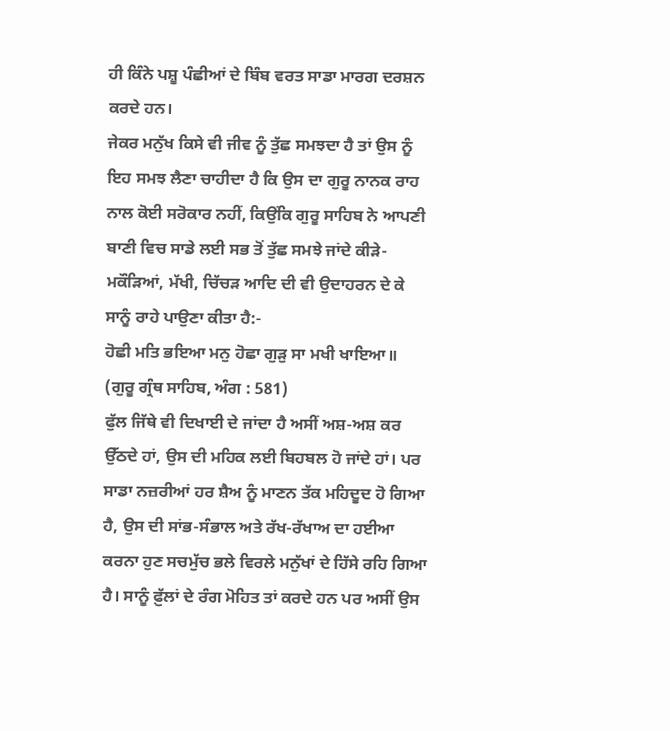ਹੀ ਕਿੰਨੇ ਪਸ਼ੂ ਪੰਛੀਆਂ ਦੇ ਬਿੰਬ ਵਰਤ ਸਾਡਾ ਮਾਰਗ ਦਰਸ਼ਨ ਕਰਦੇ ਹਨ।
ਜੇਕਰ ਮਨੁੱਖ ਕਿਸੇ ਵੀ ਜੀਵ ਨੂੰ ਤੁੱਛ ਸਮਝਦਾ ਹੈ ਤਾਂ ਉਸ ਨੂੰ ਇਹ ਸਮਝ ਲੈਣਾ ਚਾਹੀਦਾ ਹੈ ਕਿ ਉਸ ਦਾ ਗੁਰੂ ਨਾਨਕ ਰਾਹ ਨਾਲ ਕੋਈ ਸਰੋਕਾਰ ਨਹੀਂ, ਕਿਉਂਕਿ ਗੁਰੂ ਸਾਹਿਬ ਨੇ ਆਪਣੀ ਬਾਣੀ ਵਿਚ ਸਾਡੇ ਲਈ ਸਭ ਤੋਂ ਤੁੱਛ ਸਮਝੇ ਜਾਂਦੇ ਕੀੜੇ-ਮਕੌੜਿਆਂ, ਮੱਖੀ, ਚਿੱਚੜ ਆਦਿ ਦੀ ਵੀ ਉਦਾਹਰਨ ਦੇ ਕੇ ਸਾਨੂੰ ਰਾਹੇ ਪਾਉਣਾ ਕੀਤਾ ਹੈ:-
ਹੋਛੀ ਮਤਿ ਭਇਆ ਮਨੁ ਹੋਛਾ ਗੁੜੁ ਸਾ ਮਖੀ ਖਾਇਆ॥
(ਗੁਰੂ ਗ੍ਰੰਥ ਸਾਹਿਬ, ਅੰਗ : 581)
ਫੁੱਲ ਜਿੱਥੇ ਵੀ ਦਿਖਾਈ ਦੇ ਜਾਂਦਾ ਹੈ ਅਸੀਂ ਅਸ਼-ਅਸ਼ ਕਰ ਉੱਠਦੇ ਹਾਂ, ਉਸ ਦੀ ਮਹਿਕ ਲਈ ਬਿਹਬਲ ਹੋ ਜਾਂਦੇ ਹਾਂ। ਪਰ ਸਾਡਾ ਨਜ਼ਰੀਆਂ ਹਰ ਸ਼ੈਅ ਨੂੰ ਮਾਣਨ ਤੱਕ ਮਹਿਦੂਦ ਹੋ ਗਿਆ ਹੈ, ਉਸ ਦੀ ਸਾਂਭ-ਸੰਭਾਲ ਅਤੇ ਰੱਖ-ਰੱਖਾਅ ਦਾ ਹਈਆ ਕਰਨਾ ਹੁਣ ਸਚਮੁੱਚ ਭਲੇ ਵਿਰਲੇ ਮਨੁੱਖਾਂ ਦੇ ਹਿੱਸੇ ਰਹਿ ਗਿਆ ਹੈ। ਸਾਨੂੰ ਫ਼ੁੱਲਾਂ ਦੇ ਰੰਗ ਮੋਹਿਤ ਤਾਂ ਕਰਦੇ ਹਨ ਪਰ ਅਸੀਂ ਉਸ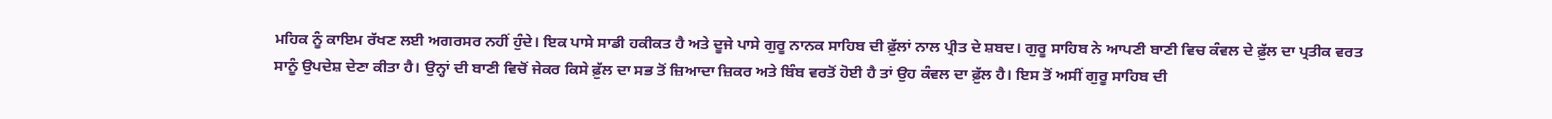ਮਹਿਕ ਨੂੰ ਕਾਇਮ ਰੱਖਣ ਲਈ ਅਗਰਸਰ ਨਹੀਂ ਹੁੰਦੇ। ਇਕ ਪਾਸੇ ਸਾਡੀ ਹਕੀਕਤ ਹੈ ਅਤੇ ਦੂਜੇ ਪਾਸੇ ਗੁਰੂ ਨਾਨਕ ਸਾਹਿਬ ਦੀ ਫ਼ੁੱਲਾਂ ਨਾਲ ਪ੍ਰੀਤ ਦੇ ਸ਼ਬਦ। ਗੁਰੂ ਸਾਹਿਬ ਨੇ ਆਪਣੀ ਬਾਣੀ ਵਿਚ ਕੰਵਲ ਦੇ ਫ਼ੁੱਲ ਦਾ ਪ੍ਰਤੀਕ ਵਰਤ ਸਾਨੂੰ ਉਪਦੇਸ਼ ਦੇਣਾ ਕੀਤਾ ਹੈ। ਉਨ੍ਹਾਂ ਦੀ ਬਾਣੀ ਵਿਚੋਂ ਜੇਕਰ ਕਿਸੇ ਫ਼ੁੱਲ ਦਾ ਸਭ ਤੋਂ ਜ਼ਿਆਦਾ ਜ਼ਿਕਰ ਅਤੇ ਬਿੰਬ ਵਰਤੋਂ ਹੋਈ ਹੈ ਤਾਂ ਉਹ ਕੰਵਲ ਦਾ ਫ਼ੁੱਲ ਹੈ। ਇਸ ਤੋਂ ਅਸੀਂ ਗੁਰੂ ਸਾਹਿਬ ਦੀ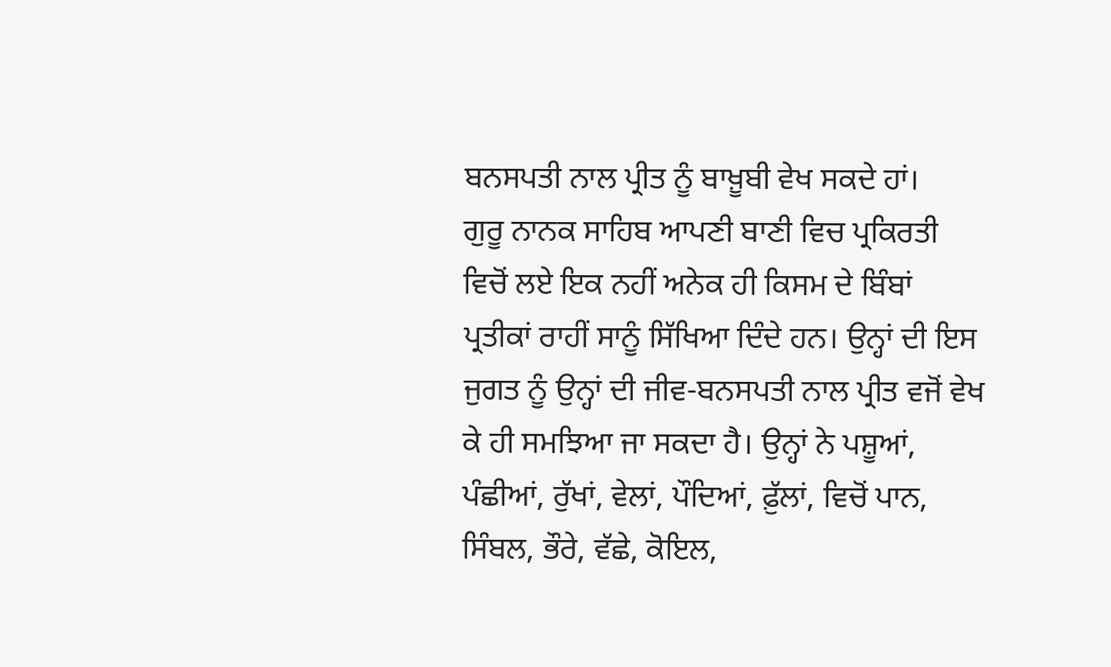ਬਨਸਪਤੀ ਨਾਲ ਪ੍ਰੀਤ ਨੂੰ ਬਾਖ਼ੂਬੀ ਵੇਖ ਸਕਦੇ ਹਾਂ।
ਗੁਰੂ ਨਾਨਕ ਸਾਹਿਬ ਆਪਣੀ ਬਾਣੀ ਵਿਚ ਪ੍ਰਕਿਰਤੀ ਵਿਚੋਂ ਲਏ ਇਕ ਨਹੀਂ ਅਨੇਕ ਹੀ ਕਿਸਮ ਦੇ ਬਿੰਬਾਂ ਪ੍ਰਤੀਕਾਂ ਰਾਹੀਂ ਸਾਨੂੰ ਸਿੱਖਿਆ ਦਿੰਦੇ ਹਨ। ਉਨ੍ਹਾਂ ਦੀ ਇਸ ਜੁਗਤ ਨੂੰ ਉਨ੍ਹਾਂ ਦੀ ਜੀਵ-ਬਨਸਪਤੀ ਨਾਲ ਪ੍ਰੀਤ ਵਜੋਂ ਵੇਖ ਕੇ ਹੀ ਸਮਝਿਆ ਜਾ ਸਕਦਾ ਹੈ। ਉਨ੍ਹਾਂ ਨੇ ਪਸ਼ੂਆਂ, ਪੰਛੀਆਂ, ਰੁੱਖਾਂ, ਵੇਲਾਂ, ਪੌਦਿਆਂ, ਫ਼ੁੱਲਾਂ, ਵਿਚੋਂ ਪਾਨ, ਸਿੰਬਲ, ਭੌਰੇ, ਵੱਛੇ, ਕੋਇਲ,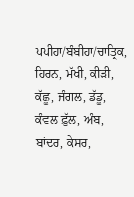ਪਪੀਹਾ/ਬੰਬੀਹਾ/ਚਾਤ੍ਰਿਕ, ਹਿਰਨ, ਮੱਖੀ, ਕੀੜੀ, ਕੱਛੂ, ਜੰਗਲ, ਡੱਡੂ, ਕੰਵਲ ਫ਼ੁੱਲ, ਅੰਬ, ਬਾਂਦਰ, ਕੇਸਰ,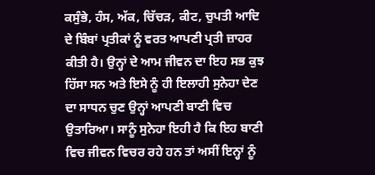ਕਸੁੰਭੇ, ਹੰਸ, ਅੱਕ, ਚਿੱਚੜ, ਕੀਟ, ਚੁਪਤੀ ਆਦਿ ਦੇ ਬਿੰਬਾਂ ਪ੍ਰਤੀਕਾਂ ਨੂੰ ਵਰਤ ਆਪਣੀ ਪ੍ਰਤੀ ਜ਼ਾਹਰ ਕੀਤੀ ਹੈ। ਉਨ੍ਹਾਂ ਦੇ ਆਮ ਜੀਵਨ ਦਾ ਇਹ ਸਭ ਕੁਝ ਹਿੱਸਾ ਸਨ ਅਤੇ ਇਸੇ ਨੂੰ ਹੀ ਇਲਾਹੀ ਸੁਨੇਹਾ ਦੇਣ ਦਾ ਸਾਧਨ ਚੁਣ ਉਨ੍ਹਾਂ ਆਪਣੀ ਬਾਣੀ ਵਿਚ ਉਤਾਰਿਆ। ਸਾਨੂੰ ਸੁਨੇਹਾ ਇਹੀ ਹੈ ਕਿ ਇਹ ਬਾਣੀ ਵਿਚ ਜੀਵਨ ਵਿਚਰ ਰਹੇ ਹਨ ਤਾਂ ਅਸੀਂ ਇਨ੍ਹਾਂ ਨੂੰ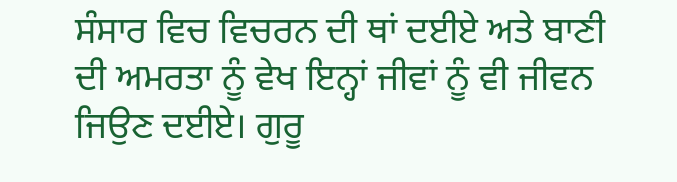ਸੰਸਾਰ ਵਿਚ ਵਿਚਰਨ ਦੀ ਥਾਂ ਦਈਏ ਅਤੇ ਬਾਣੀ ਦੀ ਅਮਰਤਾ ਨੂੰ ਵੇਖ ਇਨ੍ਹਾਂ ਜੀਵਾਂ ਨੂੰ ਵੀ ਜੀਵਨ ਜਿਉਣ ਦਈਏ। ਗੁਰੂ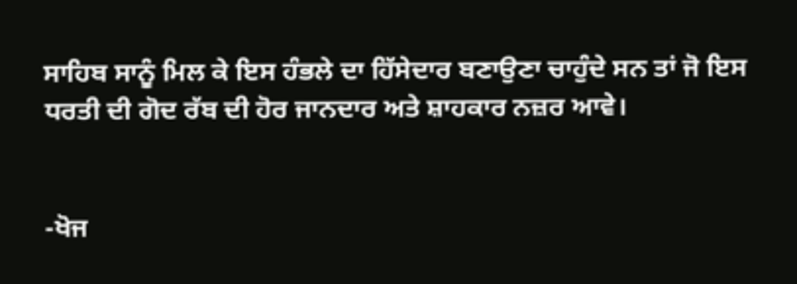ਸਾਹਿਬ ਸਾਨੂੰ ਮਿਲ ਕੇ ਇਸ ਹੰਭਲੇ ਦਾ ਹਿੱਸੇਦਾਰ ਬਣਾਉਣਾ ਚਾਹੁੰਦੇ ਸਨ ਤਾਂ ਜੋ ਇਸ ਧਰਤੀ ਦੀ ਗੋਦ ਰੱਬ ਦੀ ਹੋਰ ਜਾਨਦਾਰ ਅਤੇ ਸ਼ਾਹਕਾਰ ਨਜ਼ਰ ਆਵੇ।


-ਖੋਜ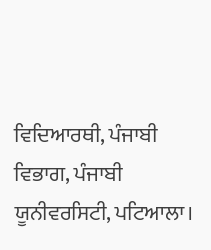ਵਿਦਿਆਰਥੀ, ਪੰਜਾਬੀ ਵਿਭਾਗ, ਪੰਜਾਬੀ ਯੂਨੀਵਰਸਿਟੀ, ਪਟਿਆਲਾ।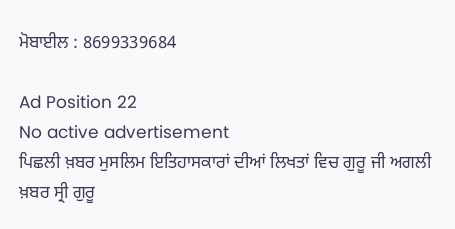ਮੋਬਾਈਲ : 8699339684

Ad Position 22
No active advertisement
ਪਿਛਲੀ ਖ਼ਬਰ ਮੁਸਲਿਮ ਇਤਿਹਾਸਕਾਰਾਂ ਦੀਆਂ ਲਿਖਤਾਂ ਵਿਚ ਗੁਰੂ ਜੀ ਅਗਲੀ ਖ਼ਬਰ ਸ੍ਰੀ ਗੁਰੂ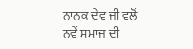ਨਾਨਕ ਦੇਵ ਜੀ ਵਲੋਂ ਨਵੇਂ ਸਮਾਜ ਦੀ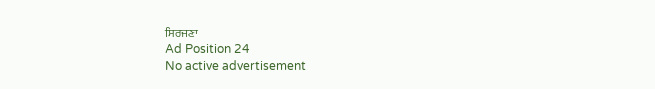ਸਿਰਜਣਾ
Ad Position 24
No active advertisement